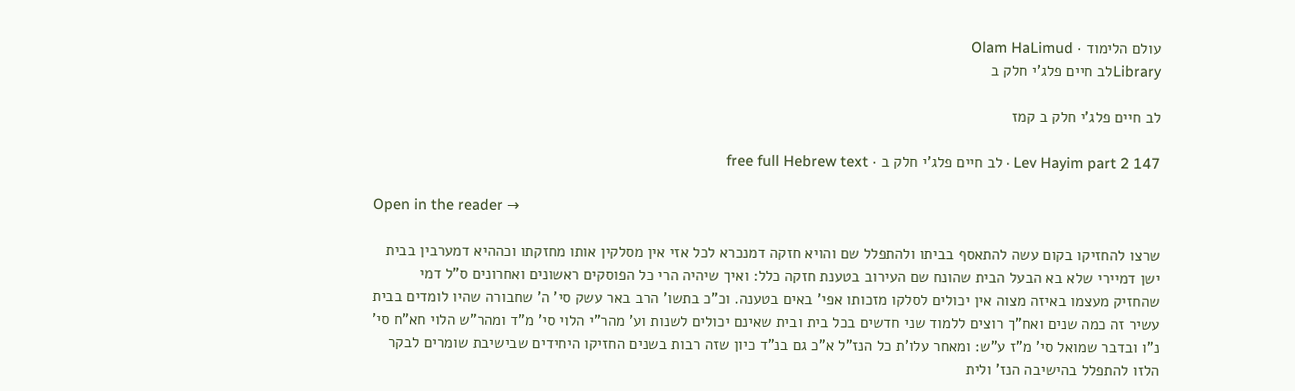עולם הלימוד · Olam HaLimud
Libraryלב חיים פלג'י חלק ב

לב חיים פלג'י חלק ב קמז

Lev Hayim part 2 147 · לב חיים פלג'י חלק ב · free full Hebrew text

Open in the reader →

שרצו להחזיקו בקום עשה להתאסף בביתו ולהתפלל שם והויא חזקה דמנכרא לכל אזי אין מסלקין אותו מחזקתו וכההיא דמערבין בבית ישן דמיירי שלא בא הבעל הבית שהונח שם העירוב בטענת חזקה כלל: ואיך שיהיה הרי כל הפוסקים ראשונים ואחרונים ס"ל דמי שהחזיק מעצמו באיזה מצוה אין יכולים לסלקו מזכותו אפי' באים בטענה. וכ"כ בתשו' הרב באר עשק סי' ה' שחבורה שהיו לומדים בבית עשיר זה כמה שנים ואח"ך רוצים ללמוד שני חדשים בכל בית ובית שאינם יכולים לשנות וע' מהר"י הלוי סי' מ"ד ומהר"ש הלוי חא"ח סי' נ"ו ובדבר שמואל סי' מ"ז ע"ש: ומאחר עלו'ת כל הנז"ל א"כ גם בנ"ד כיון שזה רבות בשנים החזיקו היחידים שבישיבת שומרים לבקר הלזו להתפלל בהישיבה הנז' ולית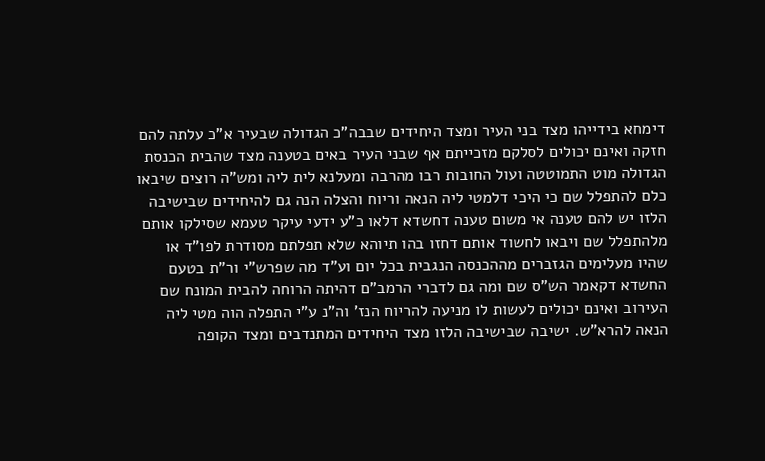דימחא בידייהו מצד בני העיר ומצד היחידים שבבה"כ הגדולה שבעיר א"כ עלתה להם חזקה ואינם יכולים לסלקם מזכייתם אף שבני העיר באים בטענה מצד שהבית הכנסת הגדולה מוט התמוטטה ועול החובות רבו מהרבה ומעלנא לית ליה ומש"ה רוצים שיבאו כלם להתפלל שם כי היכי דלמטי ליה הנאה וריוח והצלה הנה גם להיחידים שבישיבה הלזו יש להם טענה אי משום טענה דחשדא דלאו כ"ע ידעי עיקר טעמא שסילקו אותם מלהתפלל שם ויבאו לחשוד אותם דחזו בהו תיוהא שלא תפלתם מסודרת לפו"ד או שהיו מעלימים הגזברים מההכנסה הנגבית בכל יום וע"ד מה שפרש"י ור"ת בטעם החשדא דקאמר הש"ס שם ומה גם לדברי הרמב"ם דהיתה הרוחה להבית המונח שם העירוב ואינם יכולים לעשות לו מניעה להריוח הנז' וה"נ ע"י התפלה הוה מטי ליה הנאה להרא"ש. ישיבה שבישיבה הלזו מצד היחידים המתנדבים ומצד הקופה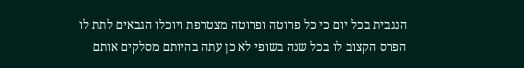הנגבית בכל יום כי כל פרוטה ופרוטה מצטרפת ויוכלו הגבאים לתת לו הפרס הקצוב לו בכל שנה בשופי לא כן עתה בהיותם מסלקים אותם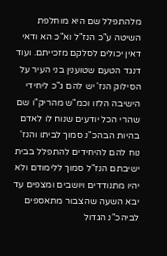מלהתפלל שם היא מוחלפת השיטה ע"כ הנז"ל וא"כ הא ודאי דאין יכולים לסלקם מזכייתם. ועוד דנגד הטעם שטוענין בני העיר על הסילוק הנז' יש להם ג"כ ליחידי הישיבה הלזו וכמ"ש מהריק"ו שם שהרי הכל יודעים שנוח לו לאדם בהיות הבהכ"נ סמוך לביתו והנז' נוח להם להיחידים להתפלל בבית ישיבתם הנז"ל סמוך ללימודם ולא יהיו מתנודדים ויושבים ומצפים עד יבא השעה שהצבור מתאספים לביהכ"נ הגדול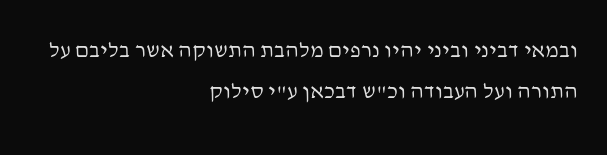ובמאי דביני וביני יהיו נרפים מלהבת התשוקה אשר בליבם על התורה ועל העבודה וכ"ש דבכאן ע"י סילוק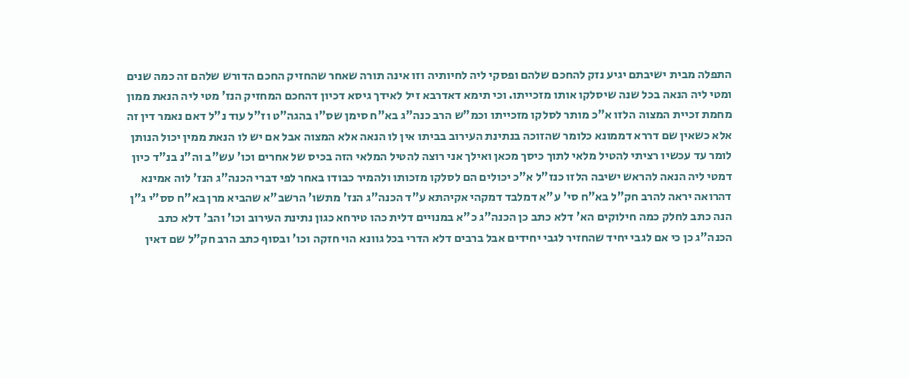התפלה מבית ישיבתם יגיע נזק להחכם שלהם ופסקי ליה לחיותיה וזו אינה תורה שאחר שהחזיק החכם הדורש שלהם זה כמה שנים ומטי ליה הנאה בכל שנה שיסלקו אותו מזכייתו. וכי תימא דאדרבא זיל לאידך גיסא דכיון דהחכם המחזיק הנז' מטי ליה הנאת ממון מחמת זכיית המצוה הלזו א"כ מותר לסלקו מזכייתו וכמ"ש הרב כנה"ג בא"ח סימן שס"ו בהגה"ט וז"ל עוד נ"ל דאם נאמר דין זה אלא כשאין שם דררא דממונא כלומר שהזוכה בנתינת העירוב בביתו אין לו הנאה אלא המצוה אבל אם יש לו הנאת ממין יכול הנותן לומר עד עכשיו רציתי להטיל מלאי לתוך כיסך מכאן ואילך אני רוצה להטיל המלאי הזה בכיס של אחרים וכו' עש"ב וה"נ בנ"ד כיון דמטי ליה הנאה להראש ישיבה הלזו כנז"ל א"כ יכולים הם לסלקו מזכותו ולהמיר כבודו באחר לפי דברי הכנה"ג הנז' לוה אמינא דהרואה יראה להרב חק"ל בא"ח סי' ע"א דמלבד דמקהי אקיהתא ע"ד הכנה"ג הנז' מתשו' הרשב"א שהביא מרן בא"ח סס"י ג"ן הנה כתב לחלק כמה חילוקים הא' דלא כתב כן הכנה"ג כ"א במנויים דלית כהו טירחא כגון נתינת העירוב וכו' והב' דלא כתב הכנה"ג כן כי אם לגבי יחיד שהחזיר לגבי יחידים אבל ברבים דלא הדרי בכל גוונא הוי חזקה וכו' ובסוף כתב הרב חק"ל שם דאין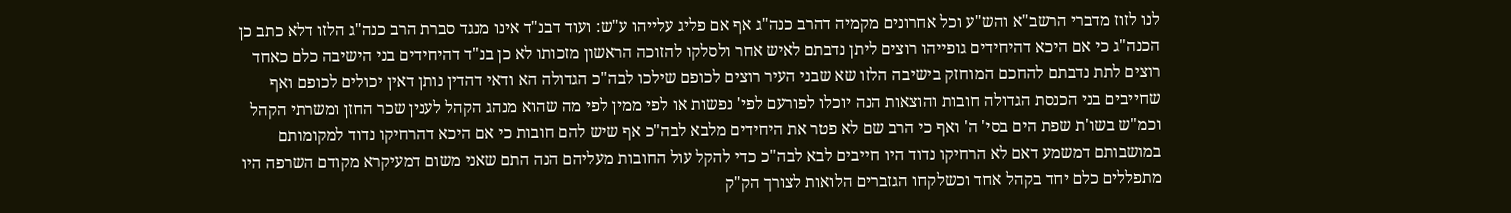לנו לזוז מדברי הרשב"א והש"ע וכל אחרונים מקמיה דהרב כנה"ג אף אם פליג עלייהו ע"ש: ועוד דבנ"ד אינו מנגד סברת הרב כנה"ג הלזו דלא כתב כן הכנה"ג כי אם היכא דהיחידים גופייהו רוצים ליתן נדבתם לאיש אחר ולסלקו להזוכה הראשון מזכותו לא כן בנ"ד דהיחידים בני הישיבה כלם כאחד רוצים לתת נדבתם להחכם המוחזק בישיבה הלזו שא שבני העיר רוצים לכופם שילכו לבה"כ הגדולה הא ודאי דהדין נותן דאין יכולים לכופם ואף שחייבים בני הכנסת הגדולה חובות והוצאות הנה יוכלו לפורעם לפי' נפשות או לפי ממין לפי מה שהוא מנהג הקהל לענין שכר החזן ומשרתי הקהל וכמ"ש בשו'ת שפת הים בסי' ה' ואף כי הרב שם לא פטר את היחידים מלבא לבה"כ אף שיש להם חובות כי אם היכא דהרחיקו נדוד למקומותם במושבותם דמשמע דאם לא הרחיקו נדוד היו חייבים לבא לבה"כ כדי להקל עול החובות מעליהם הנה התם שאני משום דמעיקרא מקודם השרפה היו מתפללים כלם יחד בקהל אחד וכשלקחו הגזברים הלואות לצורך הק"ק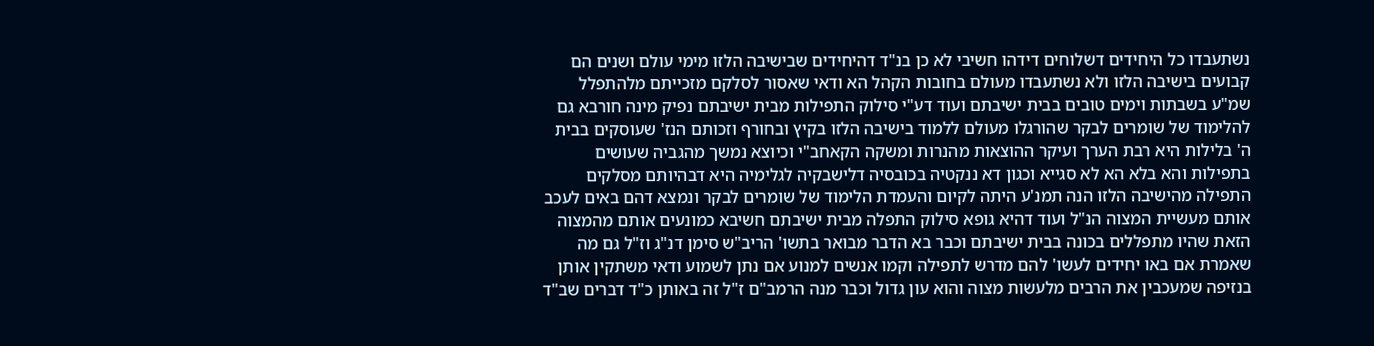נשתעבדו כל היחידים דשלוחים דידהו חשיבי לא כן בנ"ד דהיחידים שבישיבה הלזו מימי עולם ושנים הם קבועים בישיבה הלזו ולא נשתעבדו מעולם בחובות הקהל הא ודאי שאסור לסלקם מזכייתם מלהתפלל שמ"ע בשבתות וימים טובים בבית ישיבתם ועוד דע"י סילוק התפילות מבית ישיבתם נפיק מינה חורבא גם להלימוד של שומרים לבקר שהורגלו מעולם ללמוד בישיבה הלזו בקיץ ובחורף וזכותם הנז' שעוסקים בבית ה' בלילות היא רבת הערך ועיקר ההוצאות מהנרות ומשקה הקאחב"י וכיוצא נמשך מהגביה שעושים בתפילות והא בלא הא לא סגייא וכגון דא ננקטיה בכובסיה דלישבקיה לגלימיה היא דבהיותם מסלקים התפילה מהישיבה הלזו הנה תמנ'ע היתה לקיום והעמדת הלימוד של שומרים לבקר ונמצא דהם באים לעכב אותם מעשיית המצוה הנ"ל ועוד דהיא גופא סילוק התפלה מבית ישיבתם חשיבא כמונעים אותם מהמצוה הזאת שהיו מתפללים בכונה בבית ישיבתם וכבר בא הדבר מבואר בתשו' הריב"ש סימן דנ"ג וז"ל גם מה שאמרת אם באו יחידים לעשו' להם מדרש לתפילה וקמו אנשים למנוע אם נתן לשמוע ודאי משתקין אותן בנזיפה שמעכבין את הרבים מלעשות מצוה והוא עון גדול וכבר מנה הרמב"ם ז"ל זה באותן כ"ד דברים שב"ד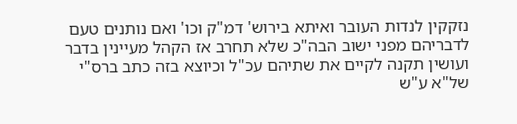נזקקין לנדות העובר ואיתא בירוש' דמ"ק וכו' ואם נותנים טעם לדבריהם מפני ישוב הבה"כ שלא תחרב אז הקהל מעיינין בדבר ועושין תקנה לקיים את שתיהם עכ"ל וכיוצא בזה כתב ברס"י של"א ע"ש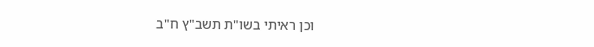וכן ראיתי בשו"ת תשב"ץ ח"ב